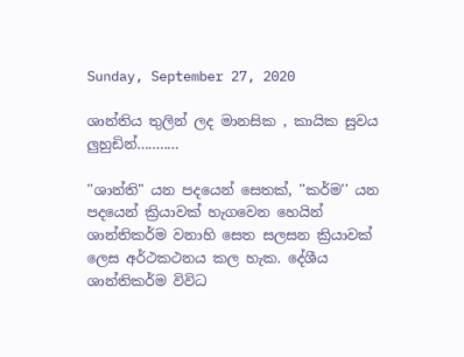Sunday, September 27, 2020

ශාන්තිය තුලින් ලද මානසික , කායික සුවය ලුහුඩින්...........

''ශාන්ති" යන පදයෙන් සෙතක්, ''කර්ම'' යන පදයෙන් ක්‍රියාවක් හැගවෙන හෙයින් ශාන්තිකර්ම වනාහි සෙත සලසන ක්‍රියාවක් ලෙස අර්ථකථනය කල හැක. දේශීය ශාන්තිකර්ම විවිධ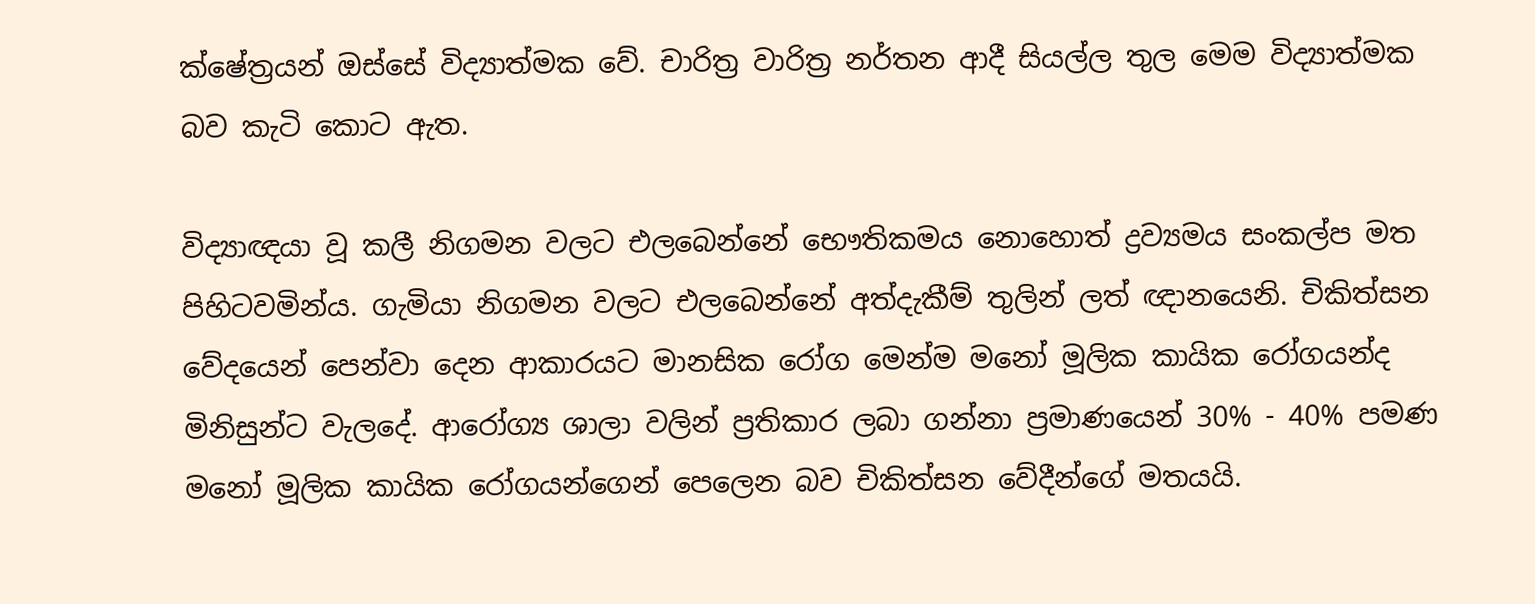ක්ෂේත්‍රයන් ඔස්සේ විද්‍යාත්මක වේ. චාරිත්‍ර වාරිත්‍ර නර්තන ආදී සියල්ල තුල මෙම විද්‍යාත්මක බව කැටි කොට ඇත.

විද්‍යාඥයා වූ කලී නිගමන වලට එලබෙන්නේ භෞතිකමය නොහොත් ද්‍රව්‍යමය සංකල්ප මත පිහිටවමින්ය. ගැමියා නිගමන වලට එලබෙන්නේ අත්දැකීම් තුලින් ලත් ඥානයෙනි. චිකිත්සන වේදයෙන් පෙන්වා දෙන ආකාරයට මානසික රෝග මෙන්ම මනෝ මූලික කායික රෝගයන්ද මිනිසුන්ට වැලදේ. ආරෝග්‍ය ශාලා වලින් ප්‍රතිකාර ලබා ගන්නා ප්‍රමාණයෙන් 30% - 40% පමණ මනෝ මූලික කායික රෝගයන්ගෙන් පෙලෙන බව චිකිත්සන වේදීන්ගේ මතයයි.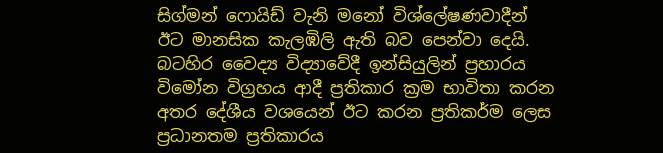සිග්මන් ෆොයිඩ් වැනි මනෝ විශ්ලේෂණවාදීන් ඊට මානසික කැලඹිලි ඇති බව පෙන්වා දෙයි. බටහිර වෛද්‍ය විද්‍යාවේදී ඉන්සියුලින් ප්‍රහාරය විමෝන විග්‍රහය ආදී ප්‍රතිකාර ක්‍රම භාවිතා කරන අතර දේශීය වශයෙන් ඊට කරන ප්‍රතිකර්ම ලෙස ප්‍රධානතම ප්‍රතිකාරය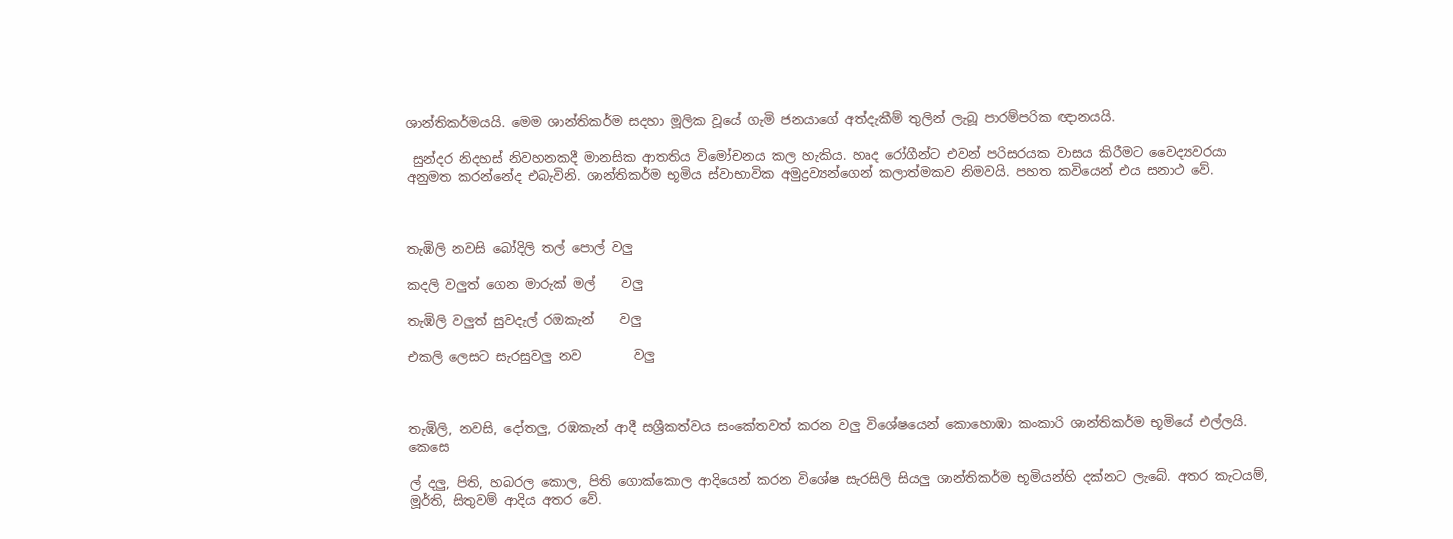ශාන්තිකර්මයයි. මෙම ශාන්තිකර්ම සදහා මූලික වූයේ ගැමි ජනයාගේ අත්දැකීම් තුලින් ලැබූ පාරම්පරික ඥානයයි.

 සුන්දර නිදහස් නිවහනකදී මානසික ආතතිය විමෝචනය කල හැකිය. හෘද රෝගීන්ට එවන් පරිසරයක වාසය කිරීමට වෛද්‍යවරයා අනුමත කරන්නේද එබැවිනි. ශාන්තිකර්ම භූමිය ස්වාභාවික අමුද්‍රව්‍යන්ගෙන් කලාත්මකව නිමවයි. පහත කවියෙන් එය සනාථ වේ.



තැඹිලි නවසි බෝදිලි තල් පොල් වලු

කදලි වලුත් ගෙන මාරුක් මල්    වලු

තැඹිලි වලුත් සුවදැල් රඔකැන්    වලු

එකලි ලෙසට සැරසුවලු නව        වලු



තැඹිලි, නවසි, දෝතලු, රඹකැන් ආදී සශ්‍රීකත්වය සංකේතවත් කරන වලු විශේෂයෙන් කොහොඹා කංකාරි ශාන්තිකර්ම භූමියේ එල්ලයි. කෙසෙ

ල් දලු, පිති, හබරල කොල, පිති ගොක්කොල ආදියෙන් කරන විශේෂ සැරසිලි සියලු ශාන්තිකර්ම භූමියන්හි දක්නට ලැබේ. අතර කැටයම්, මූර්ති, සිතුවම් ආදිය අතර වේ.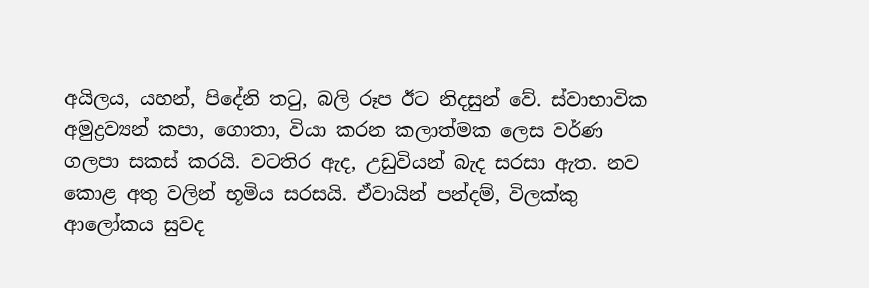අයිලය, යහන්, පිදේනි තටු, බලි රූප ඊට නිදසුන් වේ. ස්වාභාවික අමුද්‍රව්‍යන් කපා, ගොතා, වියා කරන කලාත්මක ලෙස වර්ණ ගලපා සකස් කරයි. වටතිර ඇද, උඩුවියන් බැද සරසා ඇත. නව කොළ අතු වලින් භූමිය සරසයි. ඒවායින් පන්දම්, විලක්කු ආලෝකය සුවද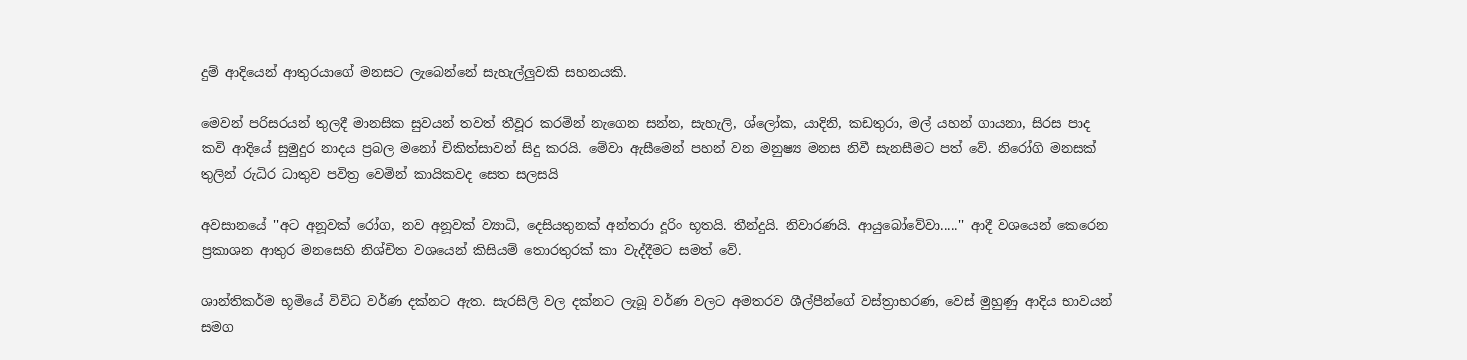දුම් ආදියෙන් ආතුරයාගේ මනසට ලැබෙන්නේ සැහැල්ලුවකි සහනයකි.

මෙවන් පරිසරයන් තුලදී මානසික සුවයන් තවත් තීවූර කරමින් නැගෙන සන්න, සැහැලි, ශ්ලෝක, යාදිනි, කඩතුරා, මල් යහන් ගායනා, සිරස පාද කවි ආදියේ සුමුදුර නාදය ප්‍රබල මනෝ චිකිත්සාවන් සිදු කරයි. මේවා ඇසීමෙන් පහන් වන මනුෂ්‍ය මනස නිවී සැනසීමට පත් වේ. නිරෝගි මනසක් තුලින් රුධිර ධාතුව පවිත්‍ර වෙමින් කායිකවද සෙත සලසයි

අවසානයේ ''අට අනූවක් රෝග, නව අනූවක් ව්‍යාධි, දෙසියතුනක් අන්තරා දූරිං භූතයි. තීන්දුයි. නිවාරණයි. ආයුබෝවේවා.....'' ආදී වශයෙන් කෙරෙන ප්‍රකාශන ආතුර මනසෙහි නිශ්චිත වශයෙන් කිසියම් තොරතුරක් කා වැද්දීමට සමත් වේ.

ශාන්තිකර්ම භූමියේ විවිධ වර්ණ දක්නට ඇත. සැරසිලි වල දක්නට ලැබූ වර්ණ වලට අමතරව ශීල්පීන්ගේ වස්ත්‍රාභරණ, වෙස් මුහුණු ආදිය භාවයන් සමග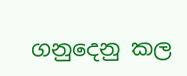ගනුදෙනු කල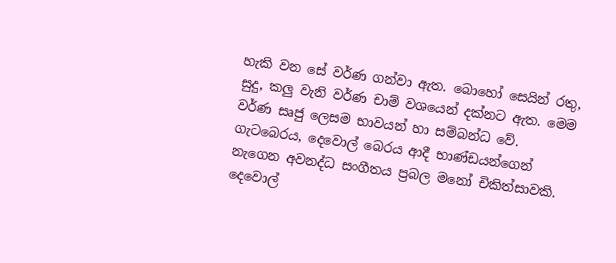හැකි වන සේ වර්ණ ගන්වා ඇත. බොහෝ සෙයින් රතු, සුදු, කලු වැනි වර්ණ චාම් වශයෙන් දක්නට ඇත. මෙම වර්ණ සෘජු ලෙසම භාවයන් හා සම්බන්ධ වේ. ගැටබෙරය, දෙවොල් බෙරය ආදී භාණ්ඩයන්ගෙන් නැගෙන අවනද්ධ සංගීතය ප්‍රබල මනෝ චිකිත්සාවකි. දෙවොල්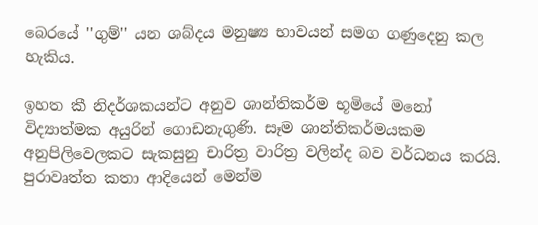බෙරයේ ''ගුම්'' යන ශබ්දය මනුෂ්‍ය භාවයන් සමග ගණුදෙනු කල හැකිය.

ඉහත කී නිදර්ශකයන්ට අනුව ශාන්තිකර්ම භූමියේ මනෝ විද්‍යාත්මක අයුරින් ගොඩනැගුණි. සෑම ශාන්තිකර්මයකම අනුපිලිවෙලකට සැකසුනු චාරිත්‍ර වාරිත්‍ර වලින්ද බව වර්ධනය කරයි. පුරාවෘත්ත කතා ආදියෙන් මෙන්ම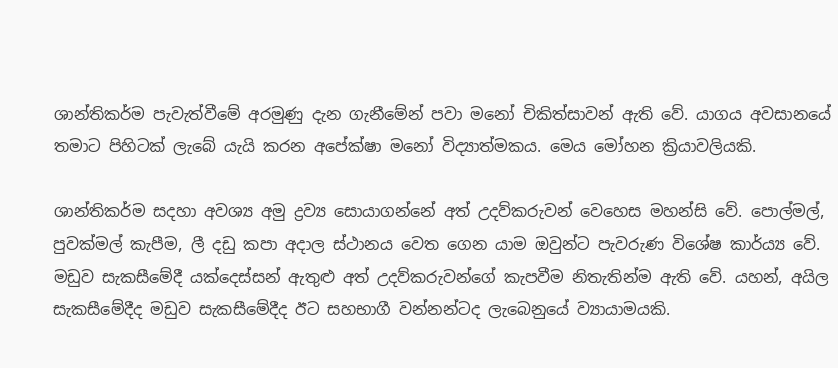ශාන්තිකර්ම පැවැත්වීමේ අරමුණු දැන ගැනීමේන් පවා මනෝ චිකිත්සාවන් ඇති වේ. යාගය අවසානයේ තමාට පිහිටක් ලැබේ යැයි කරන අපේක්ෂා මනෝ විද්‍යාත්මකය. මෙය මෝහන ක්‍රියාවලියකි.

ශාන්තිකර්ම සදහා අවශ්‍ය අමු ද්‍රව්‍ය සොයාගන්නේ අත් උදව්කරුවන් වෙහෙස මහන්සි වේ. පොල්මල්, පුවක්මල් කැපීම, ලී දඩු කපා අදාල ස්ථානය වෙත ගෙන යාම ඔවුන්ට පැවරුණ විශේෂ කාර්ය්‍ය වේ. මඩුව සැකසීමේදී යක්දෙස්සන් ඇතුළු අත් උදව්කරුවන්ගේ කැපවීම නිතැතින්ම ඇති වේ. යහන්, අයිල සැකසීමේදීද මඩුව සැකසීමේදීද ඊට සහභාගී වන්නන්ටද ලැබෙනුයේ ව්‍යායාමයකි.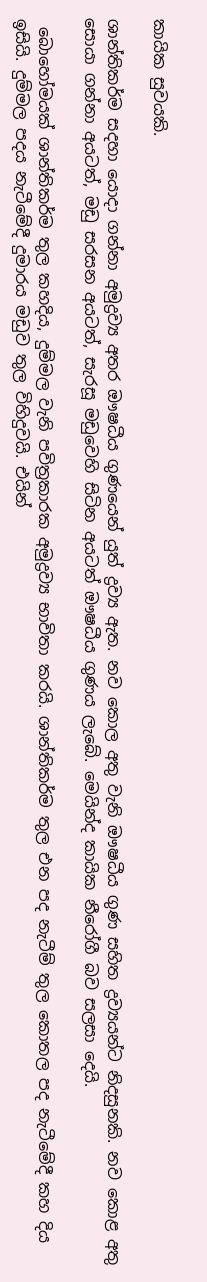කායික සුවයකි.

ශාන්තිකර්ම සදහා යොදා ගන්නා අමුද්‍රව්‍ය අතර ඖෂධීය ගුණයෙන් යුත් ද්‍රව්‍ය ඇත. නව කොල අතු වැනි ඖෂධීය ගුණ සහිත ද්‍රව්‍යයන්ට නිදසුනකි. නව කොළ අතු සොයා ගන්නා අයටත්, මඩු සරසන අයටත්, සැරසූ මඩුවෙහි සිටින අයටත් ඖෂධීය ගුණය ලැබේ. මෙයින්ද කායික නීරෝගී බව සලසා දෙයි.

 බොහෝමයක් ශාන්තිකර්ම තුල කහදිය, දුම්මල වැනි පවිත්‍රකාරක අමුද්‍රව්‍ය භාවිතා කරයි. ශාන්තිකර්ම තුල එන පද නැටීම් තුල කොතල පද නැටීමේදී කහ දිය ඉසියි. දුම්මල පදය නැටීමේදී දුමාරය මඩුව තුල විහිදුවයි. එයින්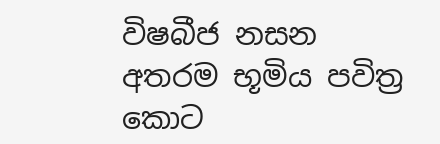විෂබීජ නසන අතරම භූමිය පවිත්‍ර කොට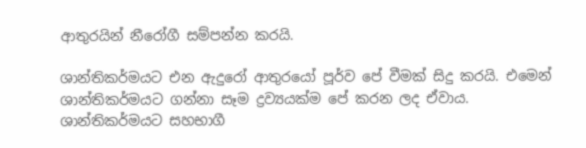ආතුරයින් නීරෝගී සම්පන්න කරයි.

ශාන්තිකර්මයට එන ඇදුරෝ ආතුරයෝ පූර්ව පේ වීමක් සිදු කරයි. එමෙන් ශාන්තිකර්මයට ගන්නා සෑම ද්‍රව්‍යයක්ම පේ කරන ලද ඒවාය. ශාන්තිකර්මයට සහභාගී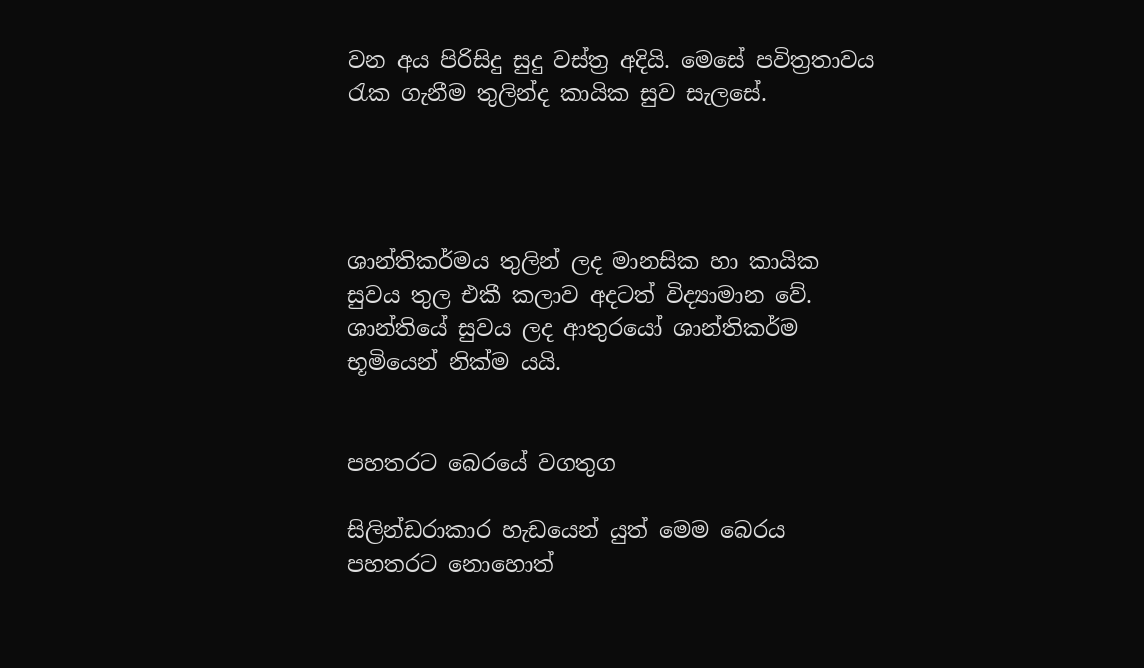වන අය පිරිසිදු සුදු වස්ත්‍ර අදියි. මෙසේ පවිත්‍රතාවය රැක ගැනීම තුලින්ද කායික සුව සැලසේ.




ශාන්තිකර්මය තුලින් ලද මානසික හා කායික සුවය තුල එකී කලාව අදටත් විද්‍යාමාන වේ. ශාන්තියේ සුවය ලද ආතුරයෝ ශාන්තිකර්ම භූමියෙන් නික්ම යයි.


පහතරට බෙරයේ වගතුග

සිලින්ඩරාකාර හැඩයෙන් යුත් මෙම බෙරය පහතරට නොහොත්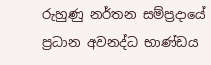රුහුණු නර්තන සම්ප්‍රදායේ ප්‍රධාන අවනද්ධ භාණ්ඩය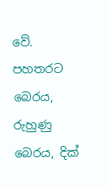වේ. පහතරට බෙරය, රුහුණු බෙරය, දික්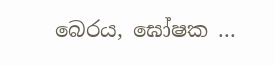බෙරය, ඝෝෂක ...